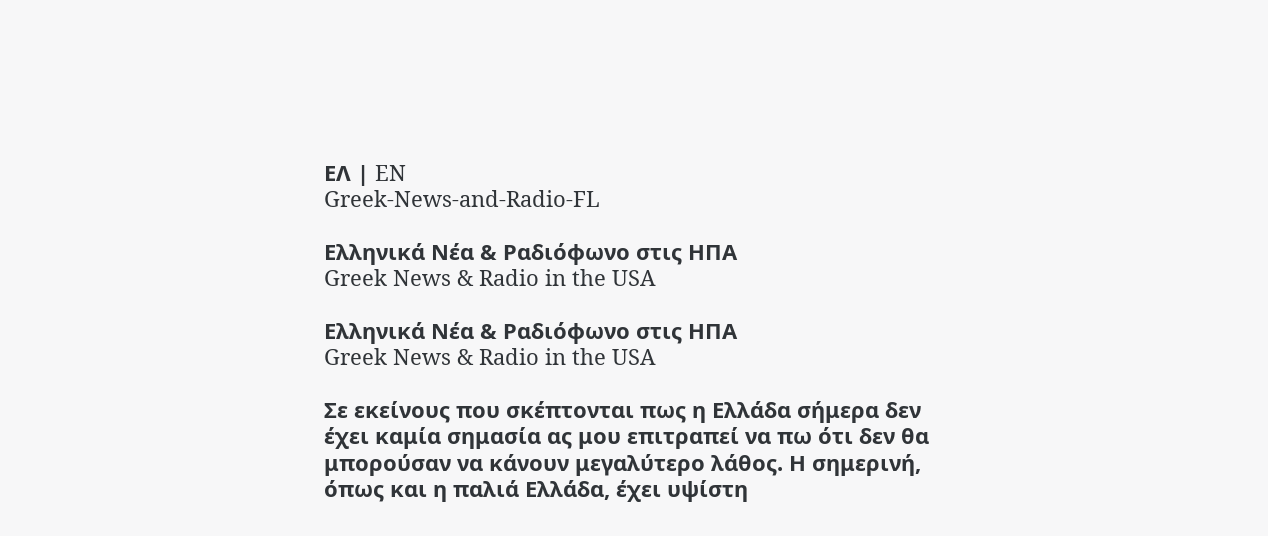ΕΛ | EN
Greek-News-and-Radio-FL

Ελληνικά Νέα & Ραδιόφωνο στις ΗΠΑ
Greek News & Radio in the USA

Ελληνικά Νέα & Ραδιόφωνο στις ΗΠΑ
Greek News & Radio in the USA

Σε εκείνους που σκέπτονται πως η Ελλάδα σήμερα δεν έχει καμία σημασία ας μου επιτραπεί να πω ότι δεν θα μπορούσαν να κάνουν μεγαλύτερο λάθος. Η σημερινή, όπως και η παλιά Ελλάδα, έχει υψίστη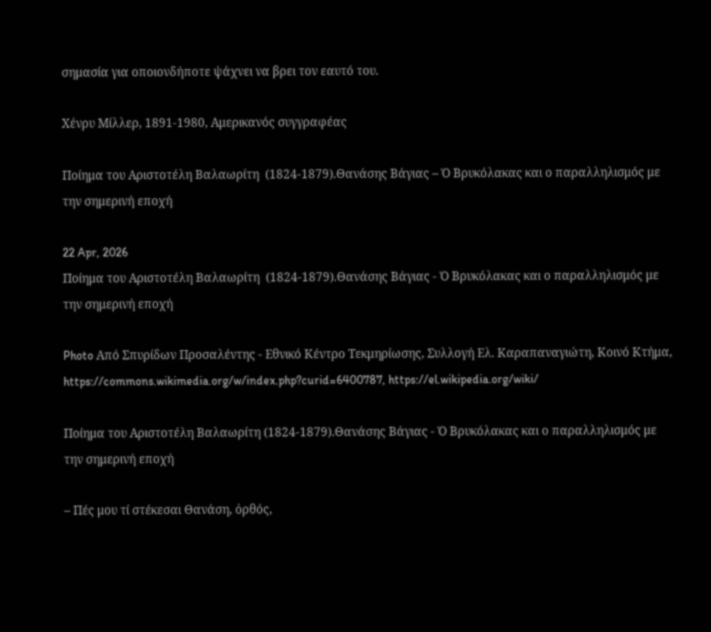σημασία για οποιονδήποτε ψάχνει να βρει τον εαυτό του.

Χένρυ Μίλλερ, 1891-1980, Αμερικανός συγγραφέας

Ποίημα του Αριστοτέλη Βαλαωρίτη  (1824-1879).Θανάσης Βάγιας – Ὁ Βρυκόλακας και ο παραλληλισμός με την σημερινή εποχή

22 Apr, 2026
Ποίημα του Αριστοτέλη Βαλαωρίτη  (1824-1879).Θανάσης Βάγιας - Ὁ Βρυκόλακας και ο παραλληλισμός με την σημερινή εποχή

Photo Από Σπυρίδων Προσαλέντης - Εθνικό Κέντρο Τεκμηρίωσης, Συλλογή Ελ. Καραπαναγιώτη, Κοινό Κτήμα, https://commons.wikimedia.org/w/index.php?curid=6400787, https://el.wikipedia.org/wiki/

Ποίημα του Αριστοτέλη Βαλαωρίτη (1824-1879).Θανάσης Βάγιας - Ὁ Βρυκόλακας και ο παραλληλισμός με την σημερινή εποχή

– Πές μου τί στέκεσαι Θανάση, ὀρθός,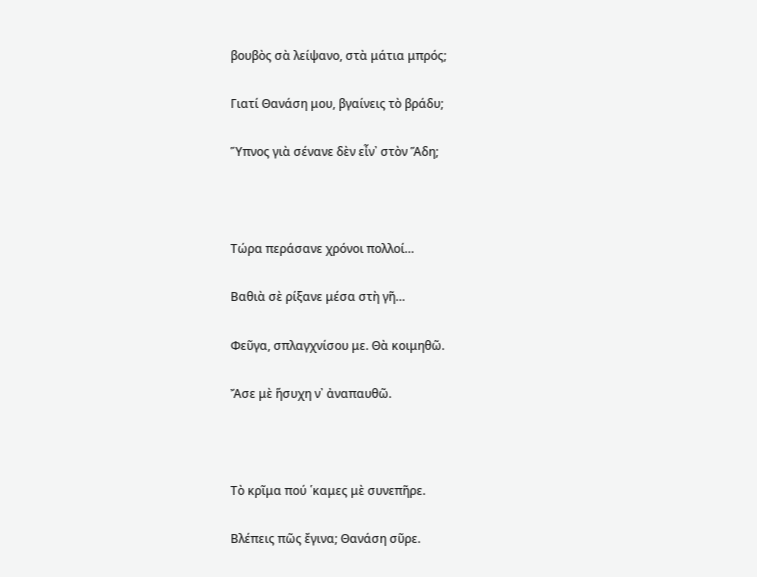βουβὸς σὰ λείψανο, στὰ μάτια μπρός;

Γιατί Θανάση μου, βγαίνεις τὸ βράδυ;

Ὕπνος γιὰ σένανε δὲν εἶν᾿ στὸν Ἅδη;



Τώρα περάσανε χρόνοι πολλοί…

Βαθιὰ σὲ ρίξανε μέσα στὴ γῆ…

Φεῦγα, σπλαγχνίσου με. Θὰ κοιμηθῶ.

Ἄσε μὲ ἥσυχη ν᾿ ἀναπαυθῶ.



Τὸ κρῖμα πού ῾καμες μὲ συνεπῆρε.

Βλέπεις πῶς ἔγινα; Θανάση σῦρε.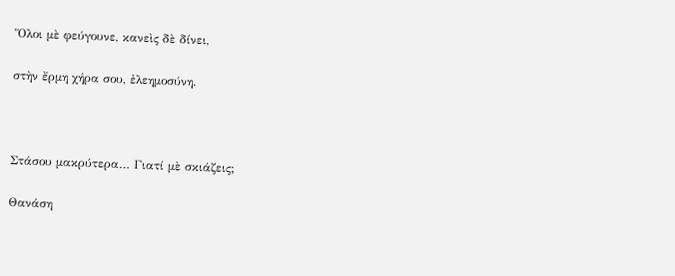Ὅλοι μὲ φεύγουνε, κανεὶς δὲ δίνει,

στὴν ἔρμη χήρα σου, ἐλεημοσύνη.



Στάσου μακρύτερα… Γιατί μὲ σκιάζεις;

Θανάση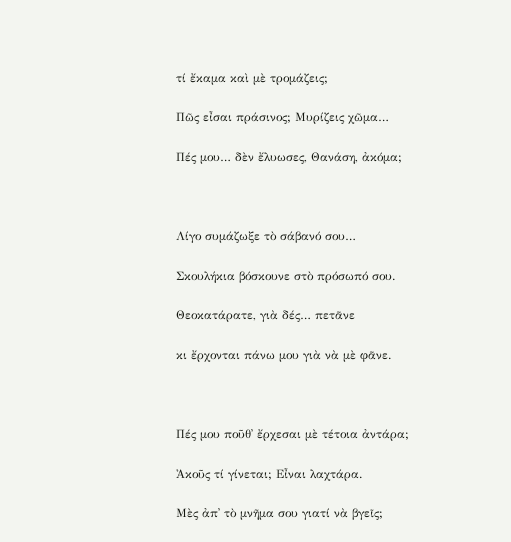τί ἔκαμα καὶ μὲ τρομάζεις;

Πῶς εἶσαι πράσινος; Μυρίζεις χῶμα…

Πές μου… δὲν ἔλυωσες, Θανάση, ἀκόμα;



Λίγο συμάζωξε τὸ σάβανό σου…

Σκουλήκια βόσκουνε στὸ πρόσωπό σου.

Θεοκατάρατε, γιὰ δές… πετᾶνε

κι ἔρχονται πάνω μου γιὰ νὰ μὲ φᾶνε.



Πές μου ποῦθ᾿ ἔρχεσαι μὲ τέτοια ἀντάρα;

Ἀκοῦς τί γίνεται; Εἶναι λαχτάρα.

Μὲς ἀπ᾿ τὸ μνῆμα σου γιατί νὰ βγεῖς;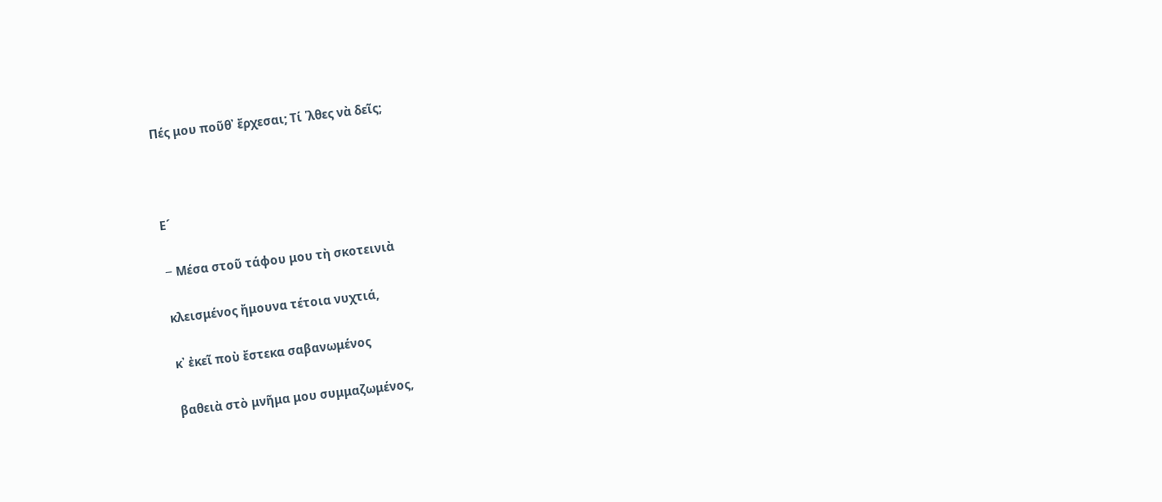Πές μου ποῦθ᾿ ἔρχεσαι; Τί ῾λθες νὰ δεῖς;



Ε´

– Mέσα στοῦ τάφου μου τὴ σκοτεινιὰ

κλεισμένος ἤμουνα τέτοια νυχτιά,

κ᾿ ἐκεῖ ποὺ ἔστεκα σαβανωμένος

βαθειὰ στὸ μνῆμα μου συμμαζωμένος,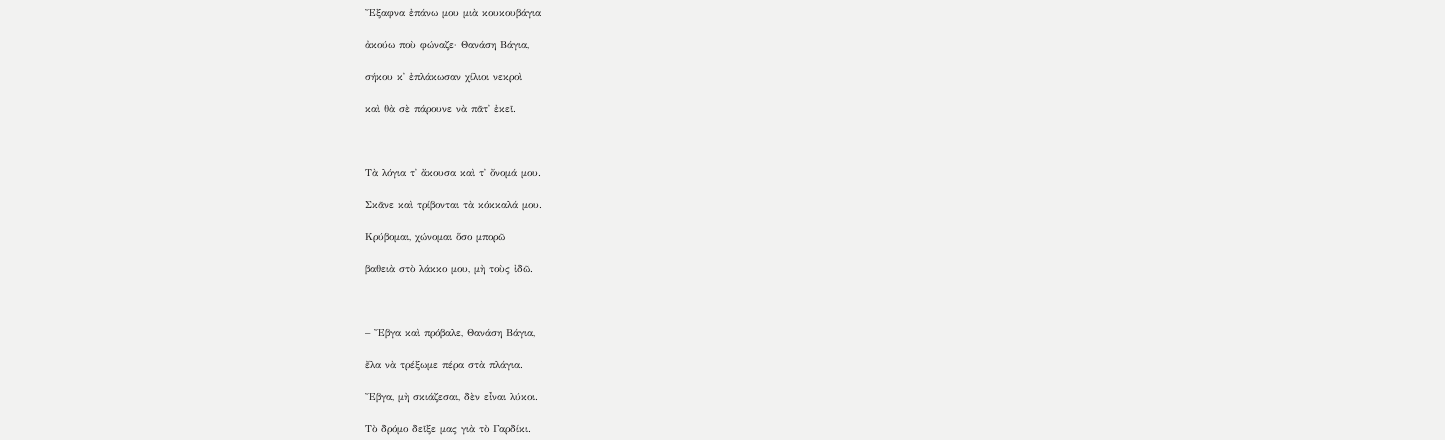Ἔξαφνα ἐπάνω μου μιὰ κουκουβάγια

ἀκούω ποὺ φώναζε· Θανάση Βάγια,

σήκου κ᾿ ἐπλάκωσαν χίλιοι νεκροὶ

καὶ θὰ σὲ πάρουνε νὰ πᾶτ᾿ ἐκεῖ.



Τὰ λόγια τ᾿ ἄκουσα καὶ τ᾿ ὄνομά μου.

Σκᾶνε καὶ τρίβονται τὰ κόκκαλά μου.

Κρύβομαι, χώνομαι ὅσο μπορῶ

βαθειὰ στὸ λάκκο μου, μὴ τοὺς ἰδῶ.



– Ἔβγα καὶ πρόβαλε, Θανάση Βάγια,

ἔλα νὰ τρέξωμε πέρα στὰ πλάγια.

Ἔβγα, μὴ σκιάζεσαι, δὲν εἶναι λύκοι.

Τὸ δρόμο δεῖξε μας γιὰ τὸ Γαρδίκι.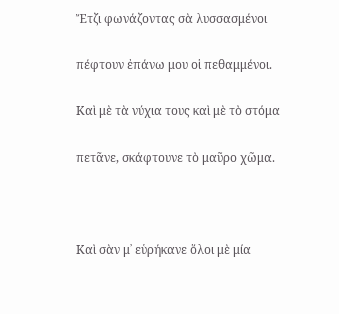Ἔτζι φωνάζοντας σὰ λυσσασμένοι

πέφτουν ἐπάνω μου οἱ πεθαμμένοι.

Καὶ μὲ τὰ νύχια τους καὶ μὲ τὸ στόμα

πετᾶνε, σκάφτουνε τὸ μαῦρο χῶμα.



Καὶ σὰν μ᾿ εὑρήκανε ὅλοι μὲ μία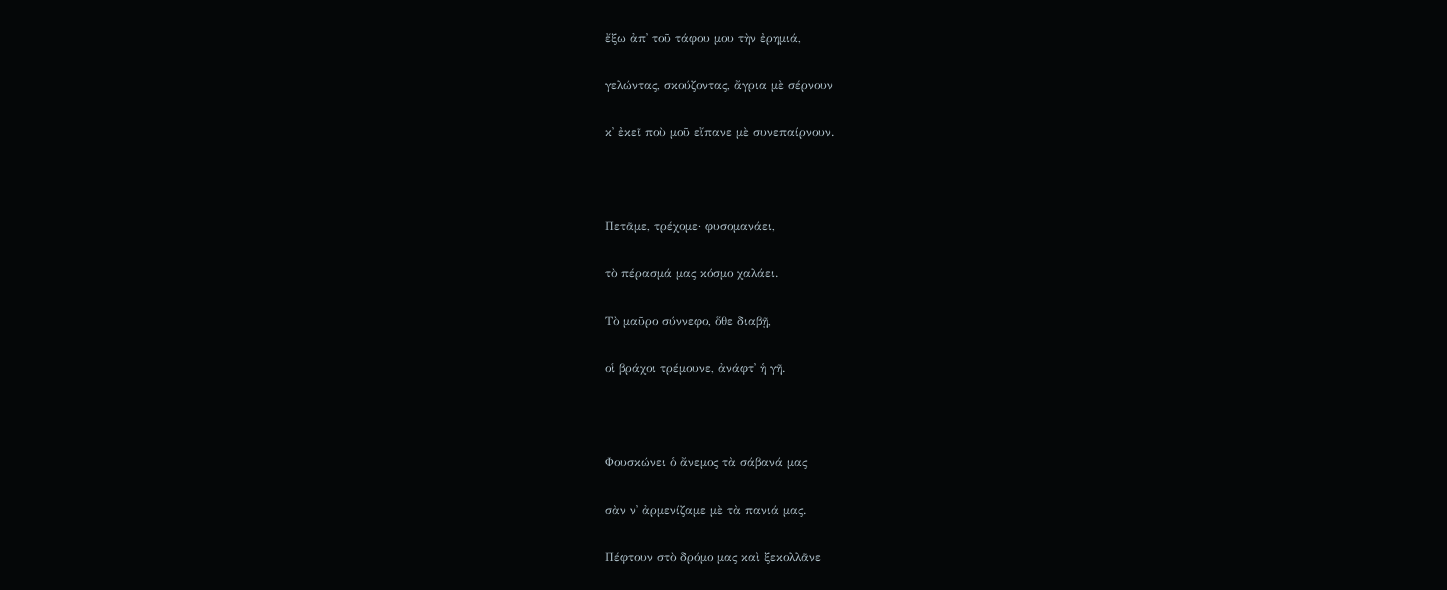ἔξω ἀπ᾿ τοῦ τάφου μου τὴν ἐρημιά,

γελώντας, σκούζοντας, ἄγρια μὲ σέρνουν

κ᾿ ἐκεῖ ποὺ μοῦ εἴπανε μὲ συνεπαίρνουν.



Πετᾶμε, τρέχομε· φυσομανάει,

τὸ πέρασμά μας κόσμο χαλάει.

Τὸ μαῦρο σύννεφο, ὅθε διαβῇ,

οἱ βράχοι τρέμουνε, ἀνάφτ᾿ ἡ γῆ.



Φουσκώνει ὁ ἄνεμος τὰ σάβανά μας

σὰν ν᾿ ἀρμενίζαμε μὲ τὰ πανιά μας.

Πέφτουν στὸ δρόμο μας καὶ ξεκολλᾶνε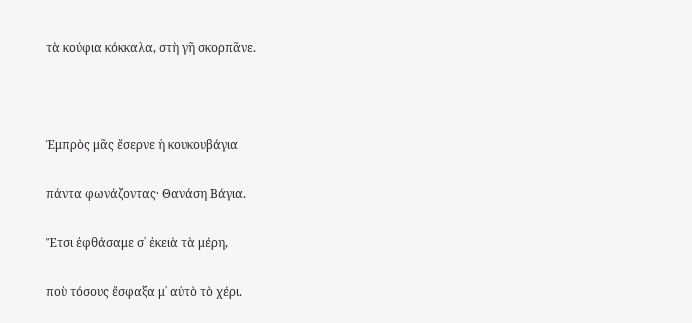τὰ κούφια κόκκαλα, στὴ γῆ σκορπᾶνε.



Ἐμπρὸς μᾶς ἔσερνε ἡ κουκουβάγια

πάντα φωνάζοντας· Θανάση Βάγια.

Ἔτσι ἐφθάσαμε σ᾿ ἐκειὰ τὰ μέρη,

ποὺ τόσους ἔσφαξα μ᾿ αὐτὸ τὸ χέρι.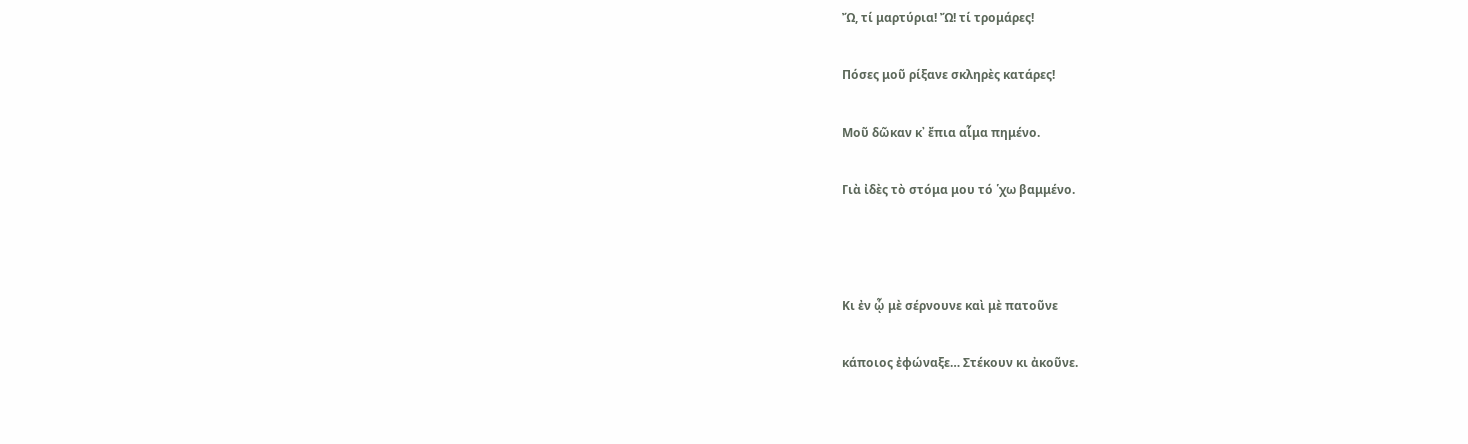Ὤ, τί μαρτύρια! Ὤ! τί τρομάρες!

Πόσες μοῦ ρίξανε σκληρὲς κατάρες!

Μοῦ δῶκαν κ᾿ ἔπια αἷμα πημένο.

Γιὰ ἰδὲς τὸ στόμα μου τό ῾χω βαμμένο.



Κι ἐν ᾧ μὲ σέρνουνε καὶ μὲ πατοῦνε

κάποιος ἐφώναξε… Στέκουν κι ἀκοῦνε.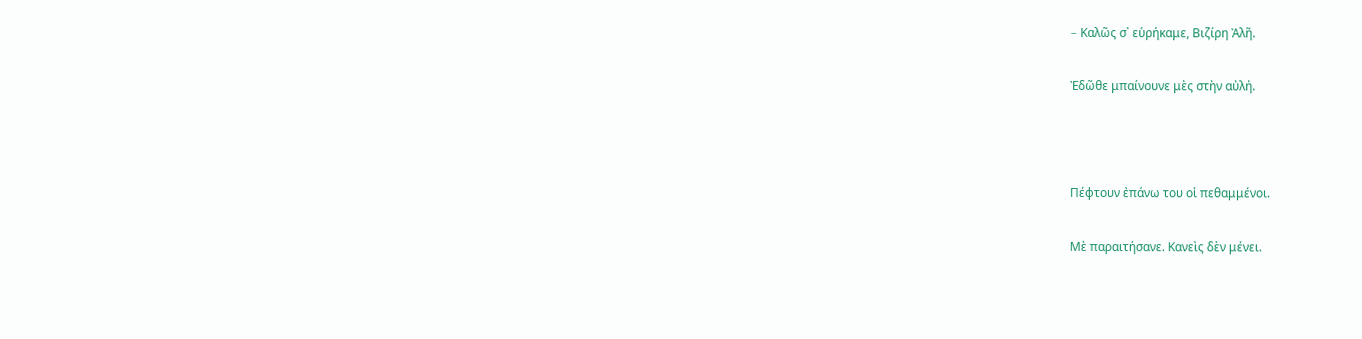– Kαλῶς σ᾿ εὑρήκαμε, Βιζίρη Ἀλῆ.

Ἐδῶθε μπαίνουνε μὲς στὴν αὐλή.



Πέφτουν ἐπάνω του οἱ πεθαμμένοι.

Μὲ παραιτήσανε. Κανεὶς δὲν μένει.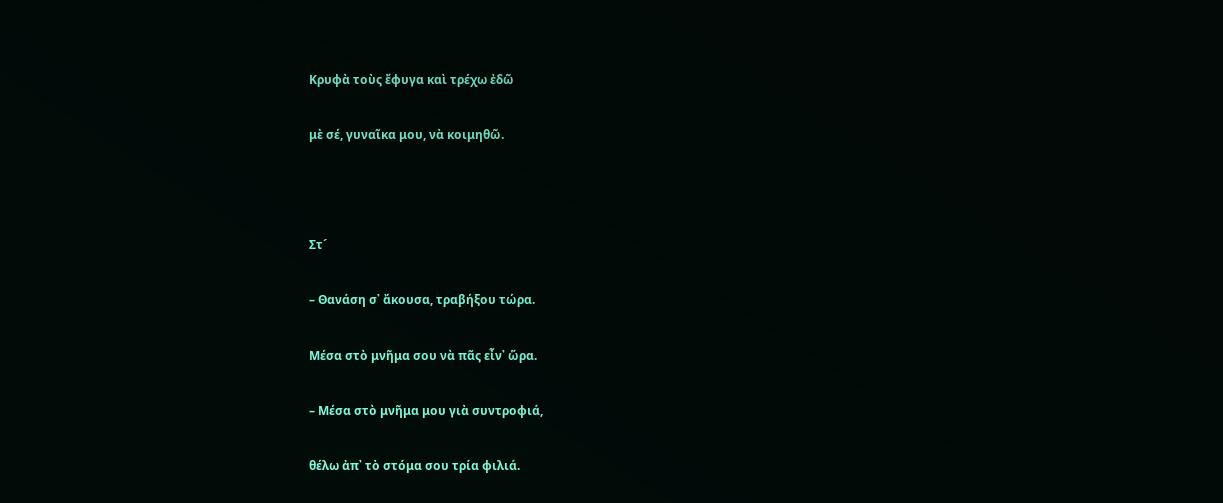Κρυφὰ τοὺς ἔφυγα καὶ τρέχω ἐδῶ

μὲ σέ, γυναῖκα μου, νὰ κοιμηθῶ.



Στ´

– Θανάση σ᾿ ἄκουσα, τραβήξου τώρα.

Μέσα στὸ μνῆμα σου νὰ πᾶς εἶν᾿ ὥρα.

– Μέσα στὸ μνῆμα μου γιὰ συντροφιά,

θέλω ἀπ᾿ τὸ στόμα σου τρία φιλιά.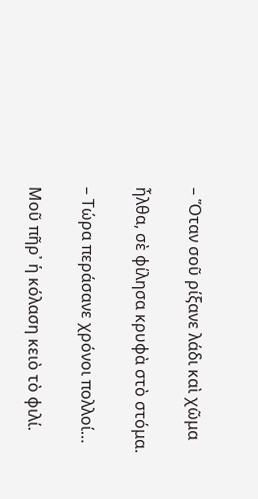– Ὅταν σοῦ ρίξανε λάδι καὶ χῶμα

ἦλθα, σὲ φίλησα κρυφὰ στὸ στόμα.

– Τώρα περάσανε χρόνοι πολλοί…

Μοῦ πῆρ᾿ ἡ κόλαση κειὸ τὸ φιλί.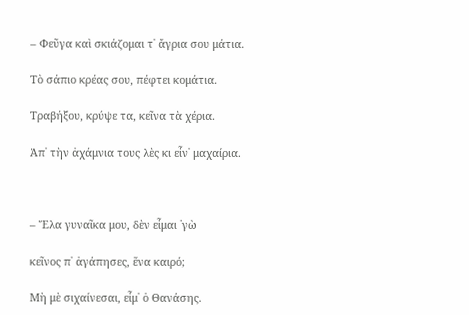– Φεῦγα καὶ σκιάζομαι τ᾿ ἄγρια σου μάτια.

Τὸ σάπιο κρέας σου, πέφτει κομάτια.

Τραβήξου, κρύψε τα, κεῖνα τὰ χέρια.

Ἀπ᾿ τὴν ἀχάμνια τους λὲς κι εἶν᾿ μαχαίρια.



– Ἔλα γυναῖκα μου, δὲν εἶμαι ῾γὼ

κεῖνος π᾿ ἀγάπησες, ἕνα καιρό;

Μὴ μὲ σιχαίνεσαι, εἶμ᾿ ὁ Θανάσης.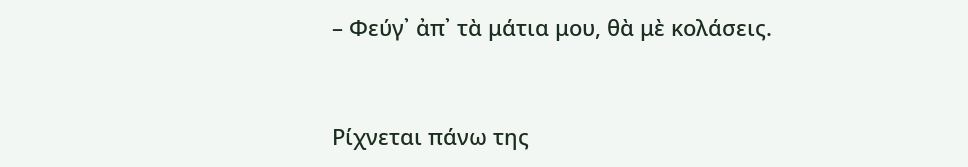– Φεύγ᾿ ἀπ᾿ τὰ μάτια μου, θὰ μὲ κολάσεις.



Ρίχνεται πάνω της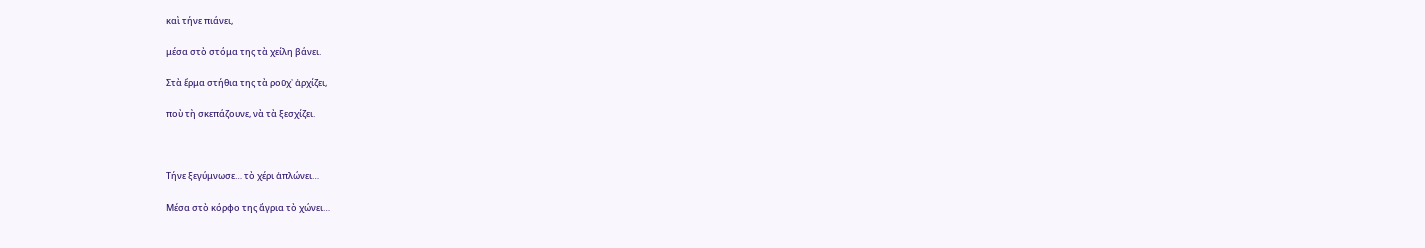καὶ τήνε πιάνει,

μέσα στὸ στόμα της τὰ χείλη βάνει.

Στὰ ἕρμα στήθια της τὰ ροῦχ᾿ ἀρχίζει,

ποὺ τὴ σκεπάζουνε, νὰ τὰ ξεσχίζει.



Τήνε ξεγύμνωσε… τὸ χέρι ἁπλώνει…

Μέσα στὸ κόρφο της ἄγρια τὸ χώνει…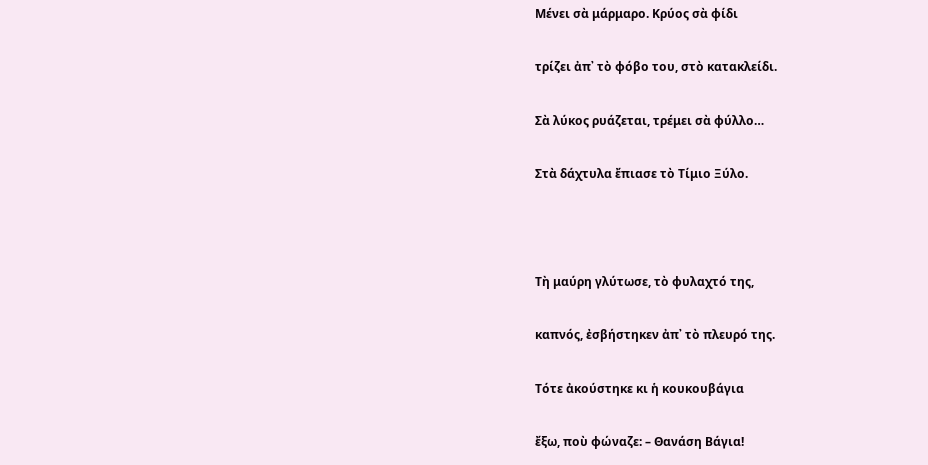Μένει σὰ μάρμαρο. Κρύος σὰ φίδι

τρίζει ἀπ᾿ τὸ φόβο του, στὸ κατακλείδι.

Σὰ λύκος ρυάζεται, τρέμει σὰ φύλλο…

Στὰ δάχτυλα ἔπιασε τὸ Τίμιο Ξύλο.



Τὴ μαύρη γλύτωσε, τὸ φυλαχτό της,

καπνός, ἐσβήστηκεν ἀπ᾿ τὸ πλευρό της.

Τότε ἀκούστηκε κι ἡ κουκουβάγια

ἔξω, ποὺ φώναζε: – Θανάση Βάγια!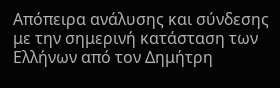Απόπειρα ανάλυσης και σύνδεσης με την σημερινή κατάσταση των Ελλήνων από τον Δημήτρη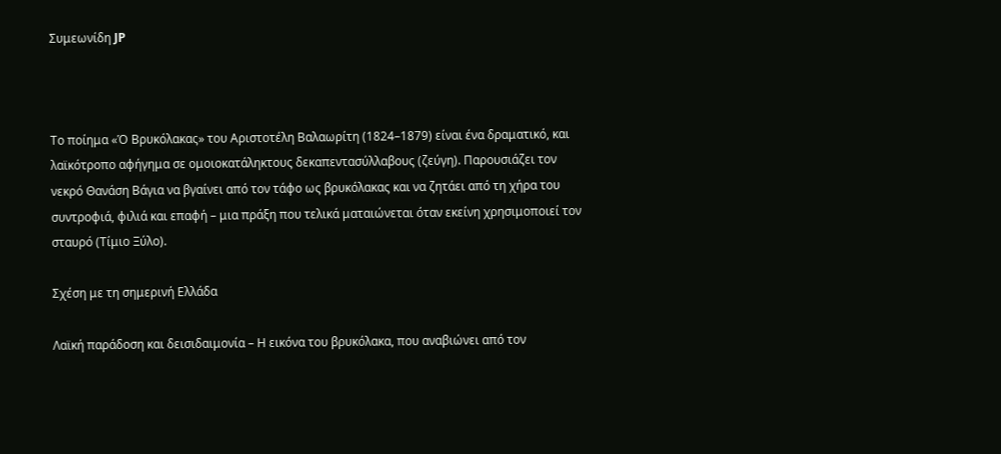Συμεωνίδη JP



Το ποίημα «Ὁ Βρυκόλακας» του Αριστοτέλη Βαλαωρίτη (1824–1879) είναι ένα δραματικό, και λαϊκότροπο αφήγημα σε ομοιοκατάληκτους δεκαπεντασύλλαβους (ζεύγη). Παρουσιάζει τον νεκρό Θανάση Βάγια να βγαίνει από τον τάφο ως βρυκόλακας και να ζητάει από τη χήρα του συντροφιά, φιλιά και επαφή – μια πράξη που τελικά ματαιώνεται όταν εκείνη χρησιμοποιεί τον σταυρό (Τίμιο Ξύλο).

Σχέση με τη σημερινή Ελλάδα

Λαϊκή παράδοση και δεισιδαιμονία – Η εικόνα του βρυκόλακα, που αναβιώνει από τον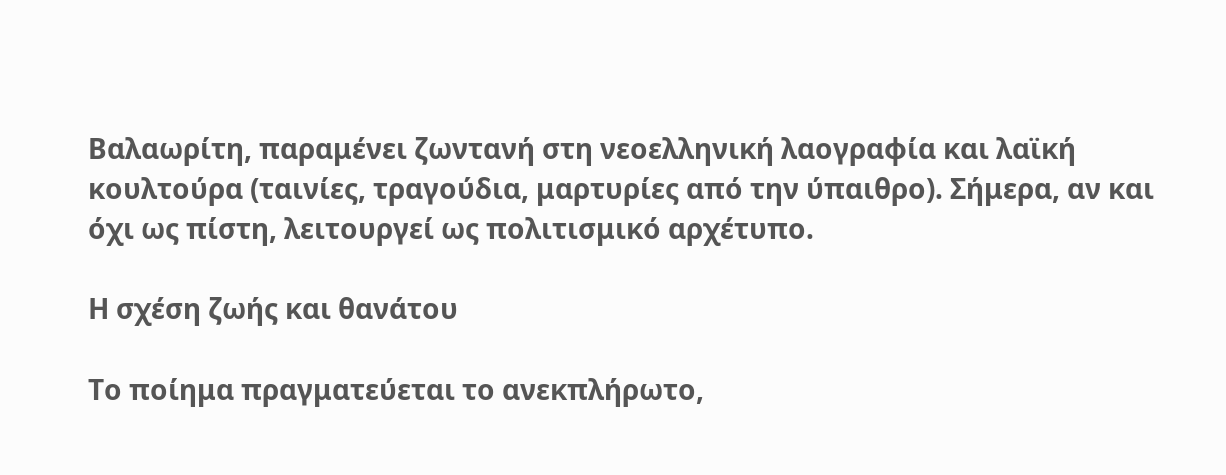Βαλαωρίτη, παραμένει ζωντανή στη νεοελληνική λαογραφία και λαϊκή κουλτούρα (ταινίες, τραγούδια, μαρτυρίες από την ύπαιθρο). Σήμερα, αν και όχι ως πίστη, λειτουργεί ως πολιτισμικό αρχέτυπο.

Η σχέση ζωής και θανάτου

Το ποίημα πραγματεύεται το ανεκπλήρωτο,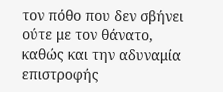τον πόθο που δεν σβήνει ούτε με τον θάνατο, καθώς και την αδυναμία επιστροφής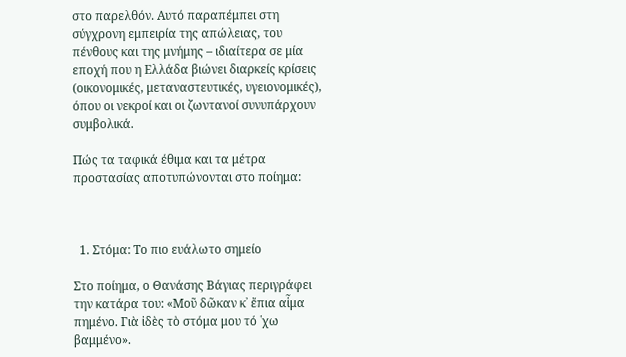στο παρελθόν. Αυτό παραπέμπει στη σύγχρονη εμπειρία της απώλειας, του πένθους και της μνήμης – ιδιαίτερα σε μία εποχή που η Ελλάδα βιώνει διαρκείς κρίσεις (οικονομικές, μεταναστευτικές, υγειονομικές), όπου οι νεκροί και οι ζωντανοί συνυπάρχουν συμβολικά.

Πώς τα ταφικά έθιμα και τα μέτρα προστασίας αποτυπώνονται στο ποίημα:



  1. Στόμα: Το πιο ευάλωτο σημείο

Στο ποίημα, ο Θανάσης Βάγιας περιγράφει την κατάρα του: «Μοῦ δῶκαν κ᾿ ἔπια αἷμα πημένο. Γιὰ ἰδὲς τὸ στόμα μου τό ῾χω βαμμένο».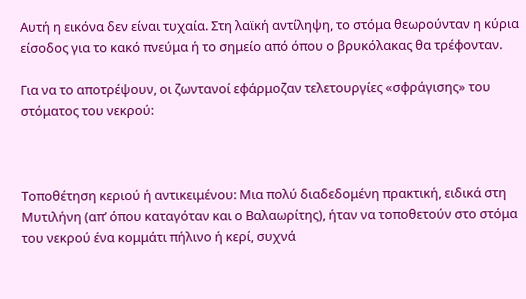Αυτή η εικόνα δεν είναι τυχαία. Στη λαϊκή αντίληψη, το στόμα θεωρούνταν η κύρια είσοδος για το κακό πνεύμα ή το σημείο από όπου ο βρυκόλακας θα τρέφονταν.

Για να το αποτρέψουν, οι ζωντανοί εφάρμοζαν τελετουργίες «σφράγισης» του στόματος του νεκρού:



Τοποθέτηση κεριού ή αντικειμένου: Μια πολύ διαδεδομένη πρακτική, ειδικά στη Μυτιλήνη (απ’ όπου καταγόταν και ο Βαλαωρίτης), ήταν να τοποθετούν στο στόμα του νεκρού ένα κομμάτι πήλινο ή κερί, συχνά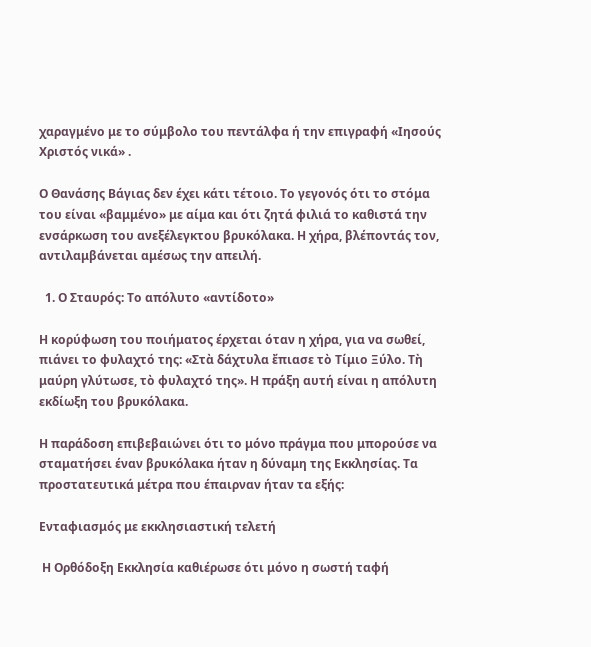χαραγμένο με το σύμβολο του πεντάλφα ή την επιγραφή «Ιησούς Χριστός νικά» .

Ο Θανάσης Βάγιας δεν έχει κάτι τέτοιο. Το γεγονός ότι το στόμα του είναι «βαμμένο» με αίμα και ότι ζητά φιλιά το καθιστά την ενσάρκωση του ανεξέλεγκτου βρυκόλακα. Η χήρα, βλέποντάς τον, αντιλαμβάνεται αμέσως την απειλή.

  1. Ο Σταυρός: Το απόλυτο «αντίδοτο»

Η κορύφωση του ποιήματος έρχεται όταν η χήρα, για να σωθεί, πιάνει το φυλαχτό της: «Στὰ δάχτυλα ἔπιασε τὸ Τίμιο Ξύλο. Τὴ μαύρη γλύτωσε, τὸ φυλαχτό της». Η πράξη αυτή είναι η απόλυτη εκδίωξη του βρυκόλακα.

Η παράδοση επιβεβαιώνει ότι το μόνο πράγμα που μπορούσε να σταματήσει έναν βρυκόλακα ήταν η δύναμη της Εκκλησίας. Τα προστατευτικά μέτρα που έπαιρναν ήταν τα εξής:

Ενταφιασμός με εκκλησιαστική τελετή

 Η Ορθόδοξη Εκκλησία καθιέρωσε ότι μόνο η σωστή ταφή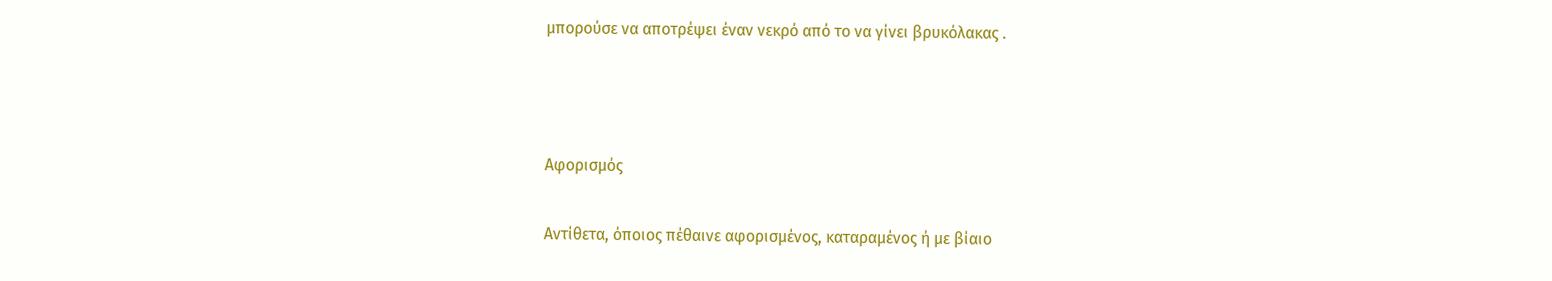μπορούσε να αποτρέψει έναν νεκρό από το να γίνει βρυκόλακας .



Αφορισμός

Αντίθετα, όποιος πέθαινε αφορισμένος, καταραμένος ή με βίαιο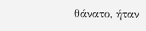θάνατο, ήταν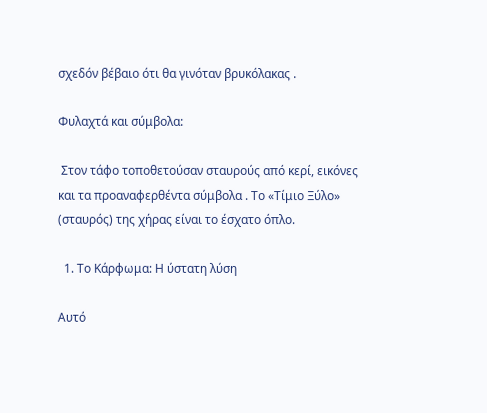σχεδόν βέβαιο ότι θα γινόταν βρυκόλακας .

Φυλαχτά και σύμβολα:

 Στον τάφο τοποθετούσαν σταυρούς από κερί, εικόνες και τα προαναφερθέντα σύμβολα . Το «Τίμιο Ξύλο» (σταυρός) της χήρας είναι το έσχατο όπλο.

  1. Το Κάρφωμα: Η ύστατη λύση

Αυτό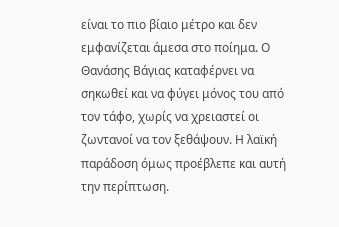είναι το πιο βίαιο μέτρο και δεν εμφανίζεται άμεσα στο ποίημα. Ο Θανάσης Βάγιας καταφέρνει να σηκωθεί και να φύγει μόνος του από τον τάφο, χωρίς να χρειαστεί οι ζωντανοί να τον ξεθάψουν. Η λαϊκή παράδοση όμως προέβλεπε και αυτή την περίπτωση.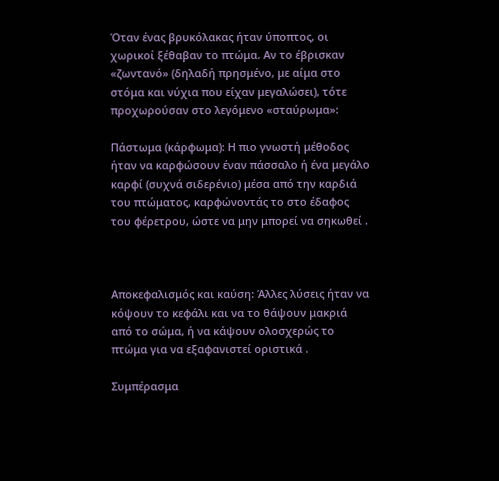Όταν ένας βρυκόλακας ήταν ύποπτος, οι χωρικοί ξέθαβαν το πτώμα. Αν το έβρισκαν «ζωντανό» (δηλαδή πρησμένο, με αίμα στο στόμα και νύχια που είχαν μεγαλώσει), τότε προχωρούσαν στο λεγόμενο «σταύρωμα»:

Πάστωμα (κάρφωμα): Η πιο γνωστή μέθοδος ήταν να καρφώσουν έναν πάσσαλο ή ένα μεγάλο καρφί (συχνά σιδερένιο) μέσα από την καρδιά του πτώματος, καρφώνοντάς το στο έδαφος του φέρετρου, ώστε να μην μπορεί να σηκωθεί .



Αποκεφαλισμός και καύση: Άλλες λύσεις ήταν να κόψουν το κεφάλι και να το θάψουν μακριά από το σώμα, ή να κάψουν ολοσχερώς το πτώμα για να εξαφανιστεί οριστικά .

Συμπέρασμα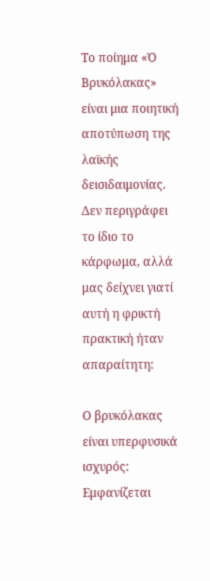Το ποίημα «Ὁ Βρυκόλακας» είναι μια ποιητική αποτύπωση της λαϊκής δεισιδαιμονίας. Δεν περιγράφει το ίδιο το κάρφωμα, αλλά μας δείχνει γιατί αυτή η φρικτή πρακτική ήταν απαραίτητη:

Ο βρυκόλακας είναι υπερφυσικά ισχυρός: Εμφανίζεται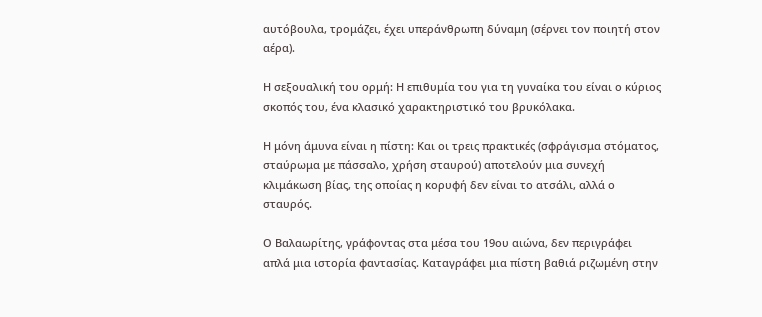αυτόβουλα, τρομάζει, έχει υπεράνθρωπη δύναμη (σέρνει τον ποιητή στον αέρα).

Η σεξουαλική του ορμή: Η επιθυμία του για τη γυναίκα του είναι ο κύριος σκοπός του, ένα κλασικό χαρακτηριστικό του βρυκόλακα.

Η μόνη άμυνα είναι η πίστη: Και οι τρεις πρακτικές (σφράγισμα στόματος, σταύρωμα με πάσσαλο, χρήση σταυρού) αποτελούν μια συνεχή κλιμάκωση βίας, της οποίας η κορυφή δεν είναι το ατσάλι, αλλά ο σταυρός.

Ο Βαλαωρίτης, γράφοντας στα μέσα του 19ου αιώνα, δεν περιγράφει απλά μια ιστορία φαντασίας. Καταγράφει μια πίστη βαθιά ριζωμένη στην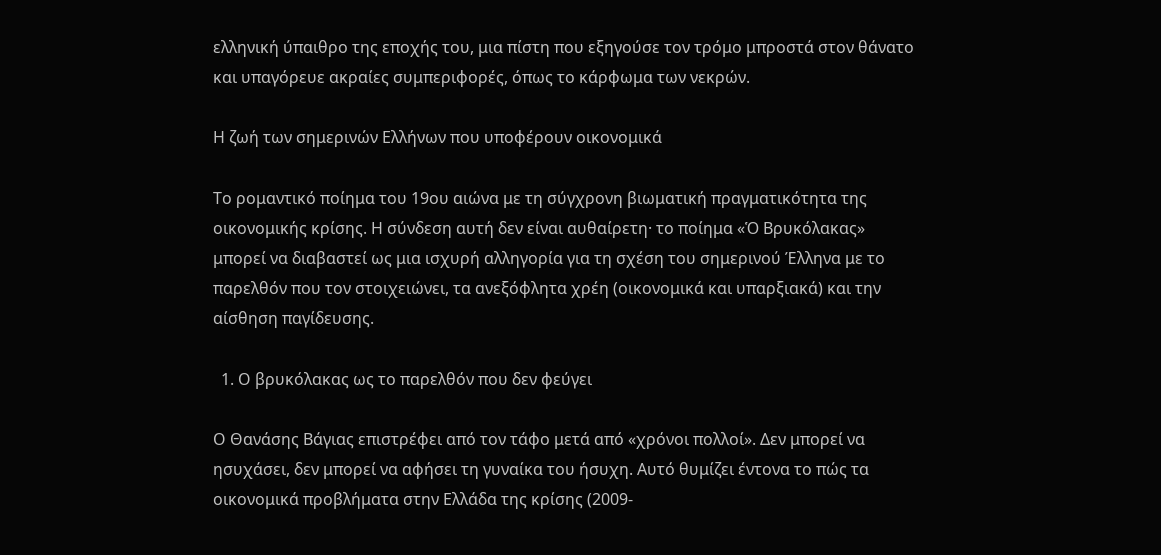ελληνική ύπαιθρο της εποχής του, μια πίστη που εξηγούσε τον τρόμο μπροστά στον θάνατο και υπαγόρευε ακραίες συμπεριφορές, όπως το κάρφωμα των νεκρών.

Η ζωή των σημερινών Ελλήνων που υποφέρουν οικονομικά

Το ρομαντικό ποίημα του 19ου αιώνα με τη σύγχρονη βιωματική πραγματικότητα της οικονομικής κρίσης. Η σύνδεση αυτή δεν είναι αυθαίρετη· το ποίημα «Ὁ Βρυκόλακας» μπορεί να διαβαστεί ως μια ισχυρή αλληγορία για τη σχέση του σημερινού Έλληνα με το παρελθόν που τον στοιχειώνει, τα ανεξόφλητα χρέη (οικονομικά και υπαρξιακά) και την αίσθηση παγίδευσης.

  1. Ο βρυκόλακας ως το παρελθόν που δεν φεύγει

Ο Θανάσης Βάγιας επιστρέφει από τον τάφο μετά από «χρόνοι πολλοί». Δεν μπορεί να ησυχάσει, δεν μπορεί να αφήσει τη γυναίκα του ήσυχη. Αυτό θυμίζει έντονα το πώς τα οικονομικά προβλήματα στην Ελλάδα της κρίσης (2009-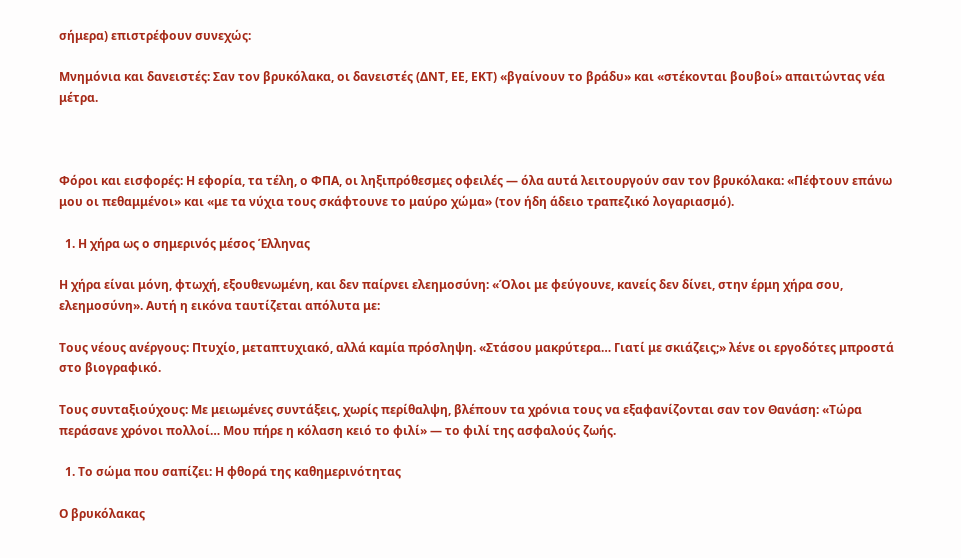σήμερα) επιστρέφουν συνεχώς:

Μνημόνια και δανειστές: Σαν τον βρυκόλακα, οι δανειστές (ΔΝΤ, ΕΕ, ΕΚΤ) «βγαίνουν το βράδυ» και «στέκονται βουβοί» απαιτώντας νέα μέτρα.



Φόροι και εισφορές: Η εφορία, τα τέλη, ο ΦΠΑ, οι ληξιπρόθεσμες οφειλές — όλα αυτά λειτουργούν σαν τον βρυκόλακα: «Πέφτουν επάνω μου οι πεθαμμένοι» και «με τα νύχια τους σκάφτουνε το μαύρο χώμα» (τον ήδη άδειο τραπεζικό λογαριασμό).

  1. Η χήρα ως ο σημερινός μέσος Έλληνας

Η χήρα είναι μόνη, φτωχή, εξουθενωμένη, και δεν παίρνει ελεημοσύνη: «Όλοι με φεύγουνε, κανείς δεν δίνει, στην έρμη χήρα σου, ελεημοσύνη». Αυτή η εικόνα ταυτίζεται απόλυτα με:

Τους νέους ανέργους: Πτυχίο, μεταπτυχιακό, αλλά καμία πρόσληψη. «Στάσου μακρύτερα… Γιατί με σκιάζεις;» λένε οι εργοδότες μπροστά στο βιογραφικό.

Τους συνταξιούχους: Με μειωμένες συντάξεις, χωρίς περίθαλψη, βλέπουν τα χρόνια τους να εξαφανίζονται σαν τον Θανάση: «Τώρα περάσανε χρόνοι πολλοί… Μου πήρε η κόλαση κειό το φιλί» — το φιλί της ασφαλούς ζωής.

  1. Το σώμα που σαπίζει: Η φθορά της καθημερινότητας

Ο βρυκόλακας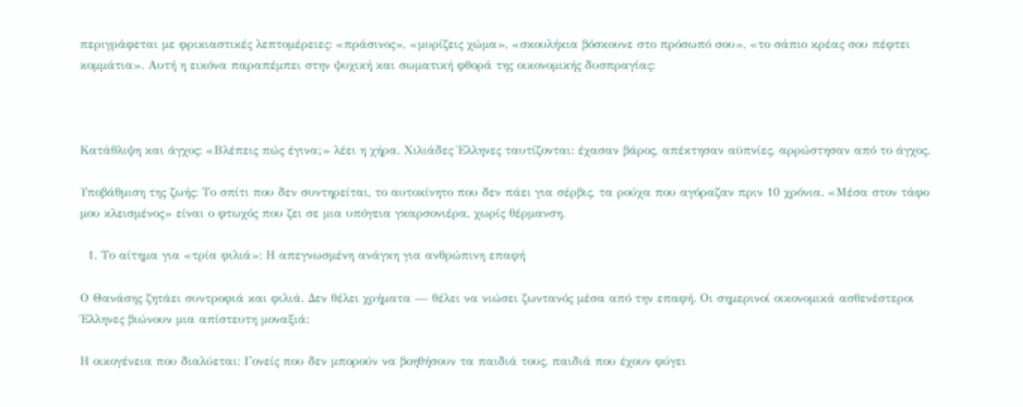περιγράφεται με φρικιαστικές λεπτομέρειες: «πράσινος», «μυρίζεις χώμα», «σκουλήκια βόσκουνε στο πρόσωπό σου», «το σάπιο κρέας σου πέφτει κομμάτια». Αυτή η εικόνα παραπέμπει στην ψυχική και σωματική φθορά της οικονομικής δυσπραγίας:



Κατάθλιψη και άγχος: «Βλέπεις πώς έγινα;» λέει η χήρα. Χιλιάδες Έλληνες ταυτίζονται: έχασαν βάρος, απέκτησαν αϋπνίες, αρρώστησαν από το άγχος.

Υποβάθμιση της ζωής: Το σπίτι που δεν συντηρείται, το αυτοκίνητο που δεν πάει για σέρβις, τα ρούχα που αγόραζαν πριν 10 χρόνια. «Μέσα στον τάφο μου κλεισμένος» είναι ο φτωχός που ζει σε μια υπόγεια γκαρσονιέρα, χωρίς θέρμανση.

  1. Το αίτημα για «τρία φιλιά»: Η απεγνωσμένη ανάγκη για ανθρώπινη επαφή

Ο Θανάσης ζητάει συντροφιά και φιλιά. Δεν θέλει χρήματα — θέλει να νιώσει ζωντανός μέσα από την επαφή. Οι σημερινοί οικονομικά ασθενέστεροι Έλληνες βιώνουν μια απίστευτη μοναξιά:

Η οικογένεια που διαλύεται: Γονείς που δεν μπορούν να βοηθήσουν τα παιδιά τους, παιδιά που έχουν φύγει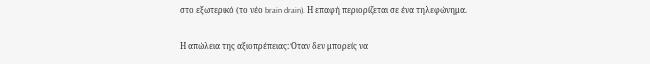στο εξωτερικό (το νέο brain drain). Η επαφή περιορίζεται σε ένα τηλεφώνημα.

Η απώλεια της αξιοπρέπειας: Όταν δεν μπορείς να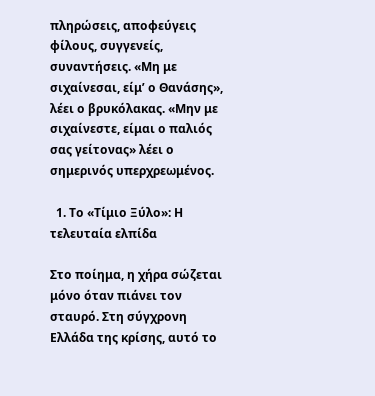πληρώσεις, αποφεύγεις φίλους, συγγενείς, συναντήσεις. «Μη με σιχαίνεσαι, είμ’ ο Θανάσης», λέει ο βρυκόλακας. «Μην με σιχαίνεστε, είμαι ο παλιός σας γείτονας» λέει ο σημερινός υπερχρεωμένος.

  1. Το «Τίμιο Ξύλο»: Η τελευταία ελπίδα

Στο ποίημα, η χήρα σώζεται μόνο όταν πιάνει τον σταυρό. Στη σύγχρονη Ελλάδα της κρίσης, αυτό το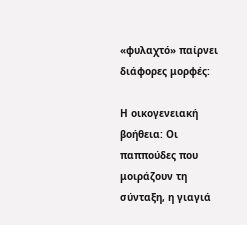«φυλαχτό» παίρνει διάφορες μορφές:

Η οικογενειακή βοήθεια: Οι παππούδες που μοιράζουν τη σύνταξη, η γιαγιά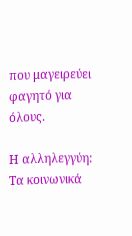που μαγειρεύει φαγητό για όλους.

Η αλληλεγγύη: Τα κοινωνικά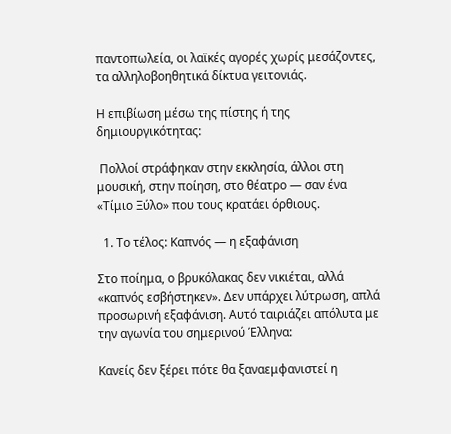παντοπωλεία, οι λαϊκές αγορές χωρίς μεσάζοντες, τα αλληλοβοηθητικά δίκτυα γειτονιάς.

Η επιβίωση μέσω της πίστης ή της δημιουργικότητας:

 Πολλοί στράφηκαν στην εκκλησία, άλλοι στη μουσική, στην ποίηση, στο θέατρο — σαν ένα «Τίμιο Ξύλο» που τους κρατάει όρθιους.

  1. Το τέλος: Καπνός — η εξαφάνιση

Στο ποίημα, ο βρυκόλακας δεν νικιέται, αλλά «καπνός εσβήστηκεν». Δεν υπάρχει λύτρωση, απλά προσωρινή εξαφάνιση. Αυτό ταιριάζει απόλυτα με την αγωνία του σημερινού Έλληνα:

Κανείς δεν ξέρει πότε θα ξαναεμφανιστεί η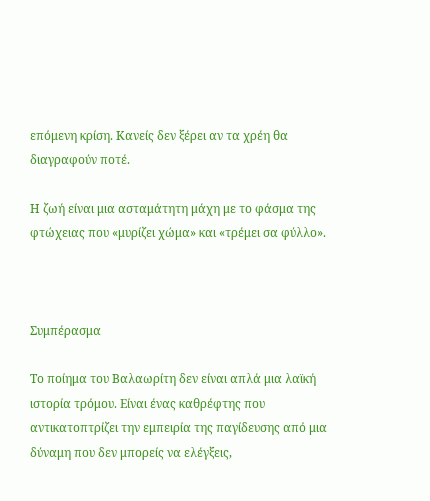επόμενη κρίση. Κανείς δεν ξέρει αν τα χρέη θα διαγραφούν ποτέ.

Η ζωή είναι μια ασταμάτητη μάχη με το φάσμα της φτώχειας που «μυρίζει χώμα» και «τρέμει σα φύλλο».



Συμπέρασμα

Το ποίημα του Βαλαωρίτη δεν είναι απλά μια λαϊκή ιστορία τρόμου. Είναι ένας καθρέφτης που αντικατοπτρίζει την εμπειρία της παγίδευσης από μια δύναμη που δεν μπορείς να ελέγξεις,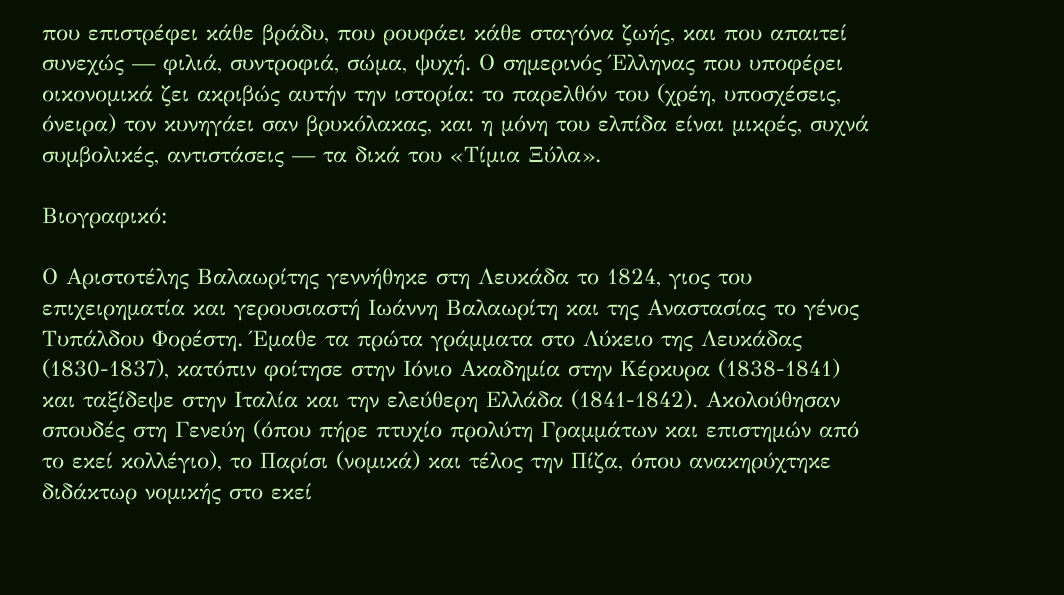που επιστρέφει κάθε βράδυ, που ρουφάει κάθε σταγόνα ζωής, και που απαιτεί συνεχώς — φιλιά, συντροφιά, σώμα, ψυχή. Ο σημερινός Έλληνας που υποφέρει οικονομικά ζει ακριβώς αυτήν την ιστορία: το παρελθόν του (χρέη, υποσχέσεις, όνειρα) τον κυνηγάει σαν βρυκόλακας, και η μόνη του ελπίδα είναι μικρές, συχνά συμβολικές, αντιστάσεις — τα δικά του «Τίμια Ξύλα».

Βιογραφικό:

Ο Αριστοτέλης Βαλαωρίτης γεννήθηκε στη Λευκάδα το 1824, γιος του επιχειρηματία και γερουσιαστή Ιωάννη Βαλαωρίτη και της Αναστασίας το γένος Τυπάλδου Φορέστη. Έμαθε τα πρώτα γράμματα στο Λύκειο της Λευκάδας (1830-1837), κατόπιν φοίτησε στην Ιόνιο Ακαδημία στην Κέρκυρα (1838-1841) και ταξίδεψε στην Ιταλία και την ελεύθερη Ελλάδα (1841-1842). Ακολούθησαν σπουδές στη Γενεύη (όπου πήρε πτυχίο προλύτη Γραμμάτων και επιστημών από το εκεί κολλέγιο), το Παρίσι (νομικά) και τέλος την Πίζα, όπου ανακηρύχτηκε διδάκτωρ νομικής στο εκεί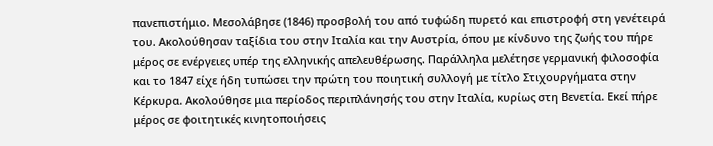πανεπιστήμιο. Μεσολάβησε (1846) προσβολή του από τυφώδη πυρετό και επιστροφή στη γενέτειρά του. Ακολούθησαν ταξίδια του στην Ιταλία και την Αυστρία, όπου με κίνδυνο της ζωής του πήρε μέρος σε ενέργειες υπέρ της ελληνικής απελευθέρωσης. Παράλληλα μελέτησε γερμανική φιλοσοφία και το 1847 είχε ήδη τυπώσει την πρώτη του ποιητική συλλογή με τίτλο Στιχουργήματα στην Κέρκυρα. Ακολούθησε μια περίοδος περιπλάνησής του στην Ιταλία, κυρίως στη Βενετία. Εκεί πήρε μέρος σε φοιτητικές κινητοποιήσεις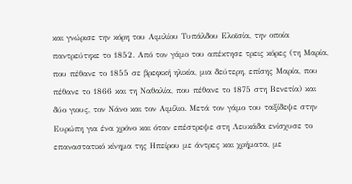και γνώρισε την κόρη του Αιμιλίου Τυπάλδου Ελοϊσία, την οποία παντρεύτηκε το 1852. Από τον γάμο του απέκτησε τρεις κόρες (τη Μαρία, που πέθανε το 1855 σε βρεφική ηλικία, μια δεύτερη, επίσης Μαρία, που πέθανε το 1866 και τη Ναθαλία, που πέθανε το 1875 στη Βενετία) και δύο γιους, τον Νάνο και τον Αιμίλιο. Μετά τον γάμο του ταξίδεψε στην Ευρώπη για ένα χρόνο και όταν επέστρεψε στη Λευκάδα ενίσχυσε το επαναστατικό κίνημα της Ηπείρου με άντρες και χρήματα, με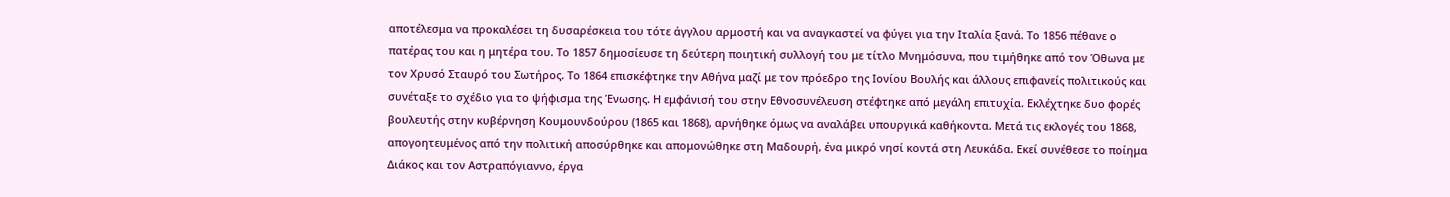αποτέλεσμα να προκαλέσει τη δυσαρέσκεια του τότε άγγλου αρμοστή και να αναγκαστεί να φύγει για την Ιταλία ξανά. Το 1856 πέθανε ο πατέρας του και η μητέρα του. Το 1857 δημοσίευσε τη δεύτερη ποιητική συλλογή του με τίτλο Μνημόσυνα, που τιμήθηκε από τον Όθωνα με τον Χρυσό Σταυρό του Σωτήρος. Το 1864 επισκέφτηκε την Αθήνα μαζί με τον πρόεδρο της Ιονίου Βουλής και άλλους επιφανείς πολιτικούς και συνέταξε το σχέδιο για το ψήφισμα της Ένωσης. Η εμφάνισή του στην Εθνοσυνέλευση στέφτηκε από μεγάλη επιτυχία. Εκλέχτηκε δυο φορές βουλευτής στην κυβέρνηση Κουμουνδούρου (1865 και 1868), αρνήθηκε όμως να αναλάβει υπουργικά καθήκοντα. Μετά τις εκλογές του 1868, απογοητευμένος από την πολιτική αποσύρθηκε και απομονώθηκε στη Μαδουρή, ένα μικρό νησί κοντά στη Λευκάδα. Εκεί συνέθεσε το ποίημα Διάκος και τον Αστραπόγιαννο, έργα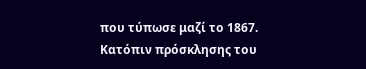που τύπωσε μαζί το 1867. Κατόπιν πρόσκλησης του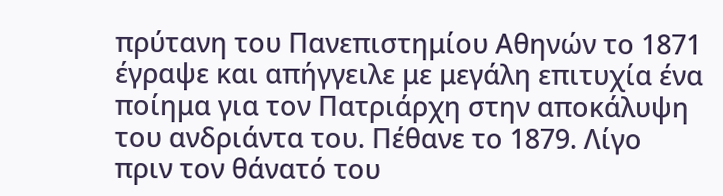πρύτανη του Πανεπιστημίου Αθηνών το 1871 έγραψε και απήγγειλε με μεγάλη επιτυχία ένα ποίημα για τον Πατριάρχη στην αποκάλυψη του ανδριάντα του. Πέθανε το 1879. Λίγο πριν τον θάνατό του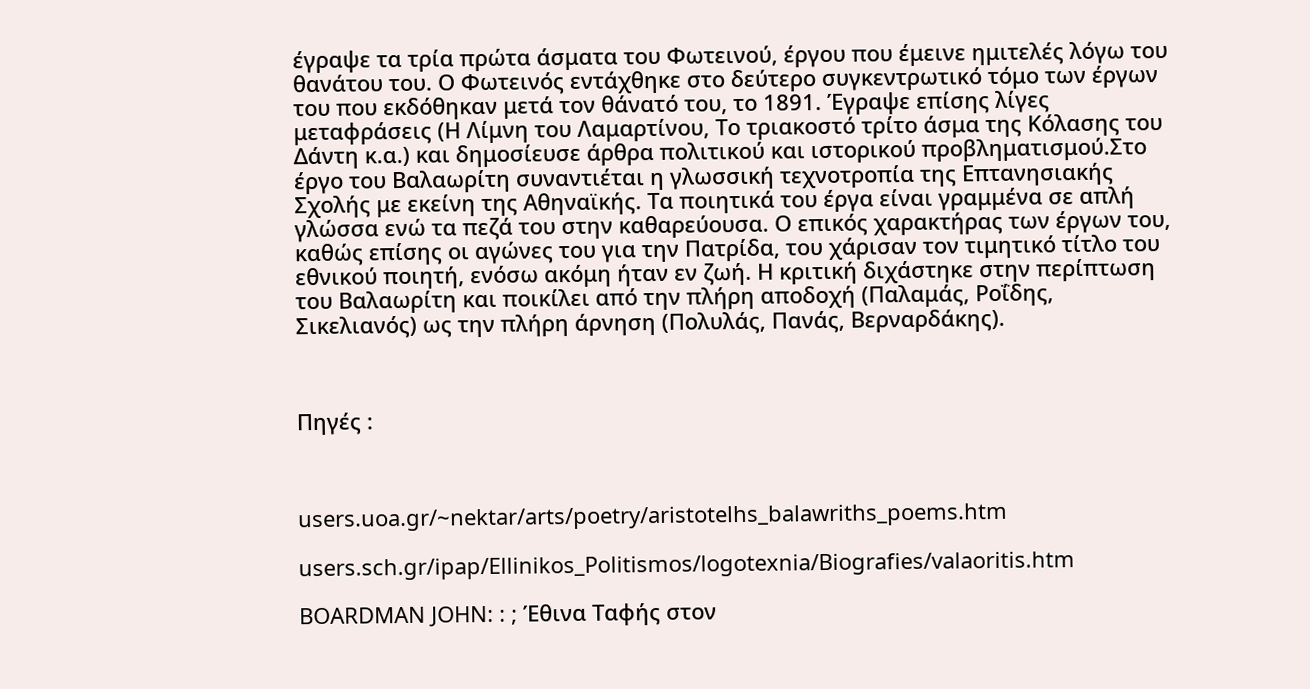έγραψε τα τρία πρώτα άσματα του Φωτεινού, έργου που έμεινε ημιτελές λόγω του θανάτου του. Ο Φωτεινός εντάχθηκε στο δεύτερο συγκεντρωτικό τόμο των έργων του που εκδόθηκαν μετά τον θάνατό του, το 1891. Έγραψε επίσης λίγες μεταφράσεις (Η Λίμνη του Λαμαρτίνου, Το τριακοστό τρίτο άσμα της Κόλασης του Δάντη κ.α.) και δημοσίευσε άρθρα πολιτικού και ιστορικού προβληματισμού.Στο έργο του Βαλαωρίτη συναντιέται η γλωσσική τεχνοτροπία της Επτανησιακής Σχολής με εκείνη της Αθηναϊκής. Τα ποιητικά του έργα είναι γραμμένα σε απλή γλώσσα ενώ τα πεζά του στην καθαρεύουσα. Ο επικός χαρακτήρας των έργων του, καθώς επίσης οι αγώνες του για την Πατρίδα, του χάρισαν τον τιμητικό τίτλο του εθνικού ποιητή, ενόσω ακόμη ήταν εν ζωή. Η κριτική διχάστηκε στην περίπτωση του Βαλαωρίτη και ποικίλει από την πλήρη αποδοχή (Παλαμάς, Ροΐδης, Σικελιανός) ως την πλήρη άρνηση (Πολυλάς, Πανάς, Βερναρδάκης).



Πηγές :



users.uoa.gr/~nektar/arts/poetry/aristotelhs_balawriths_poems.htm

users.sch.gr/ipap/Ellinikos_Politismos/logotexnia/Biografies/valaoritis.htm

BOARDMAN JOHN: : ; Έθινα Ταφής στον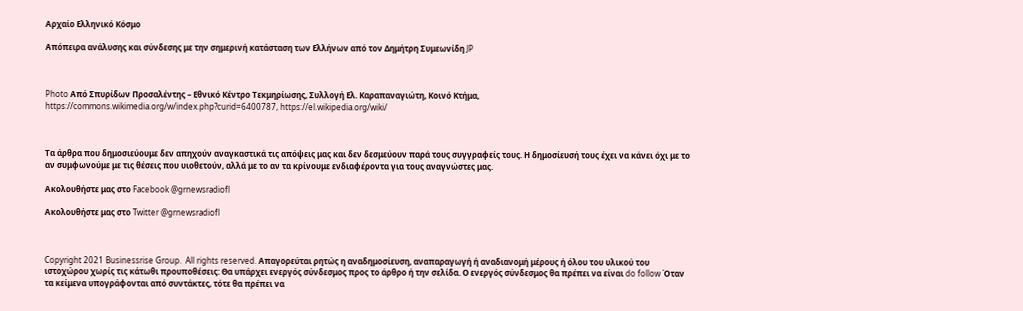Αρχαίο Ελληνικό Κόσμο

Απόπειρα ανάλυσης και σύνδεσης με την σημερινή κατάσταση των Ελλήνων από τον Δημήτρη Συμεωνίδη JP



Photo Από Σπυρίδων Προσαλέντης – Εθνικό Κέντρο Τεκμηρίωσης, Συλλογή Ελ. Καραπαναγιώτη, Κοινό Κτήμα, https://commons.wikimedia.org/w/index.php?curid=6400787, https://el.wikipedia.org/wiki/



Τα άρθρα που δημοσιεύουμε δεν απηχούν αναγκαστικά τις απόψεις μας και δεν δεσμεύουν παρά τους συγγραφείς τους. Η δημοσίευσή τους έχει να κάνει όχι με το αν συμφωνούμε με τις θέσεις που υιοθετούν, αλλά με το αν τα κρίνουμε ενδιαφέροντα για τους αναγνώστες μας.

Ακολουθήστε μας στο Facebook @grnewsradiofl

Ακολουθήστε μας στο Twitter @grnewsradiofl



Copyright 2021 Businessrise Group.  All rights reserved. Απαγορεύται ρητώς η αναδημοσίευση, αναπαραγωγή ή αναδιανομή μέρους ή όλου του υλικού του ιστοχώρου χωρίς τις κάτωθι προυποθέσεις: Θα υπάρχει ενεργός σύνδεσμος προς το άρθρο ή την σελίδα. Ο ενεργός σύνδεσμος θα πρέπει να είναι do follow Όταν τα κείμενα υπογράφονται από συντάκτες, τότε θα πρέπει να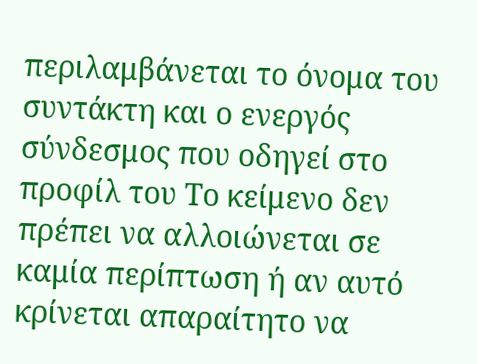περιλαμβάνεται το όνομα του συντάκτη και ο ενεργός σύνδεσμος που οδηγεί στο προφίλ του Το κείμενο δεν πρέπει να αλλοιώνεται σε καμία περίπτωση ή αν αυτό κρίνεται απαραίτητο να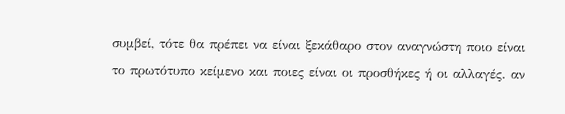συμβεί, τότε θα πρέπει να είναι ξεκάθαρο στον αναγνώστη ποιο είναι το πρωτότυπο κείμενο και ποιες είναι οι προσθήκες ή οι αλλαγές. αν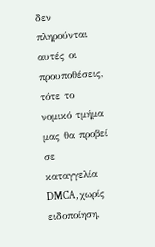δεν πληρούνται αυτές οι προυποθέσεις, τότε το νομικό τμήμα μας θα προβεί σε καταγγελία DMCA, χωρίς ειδοποίηση,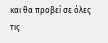και θα προβεί σε όλες τις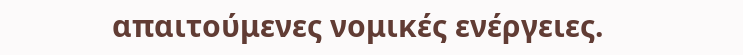απαιτούμενες νομικές ενέργειες.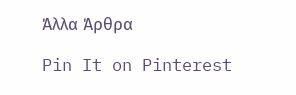Άλλα Άρθρα

Pin It on Pinterest